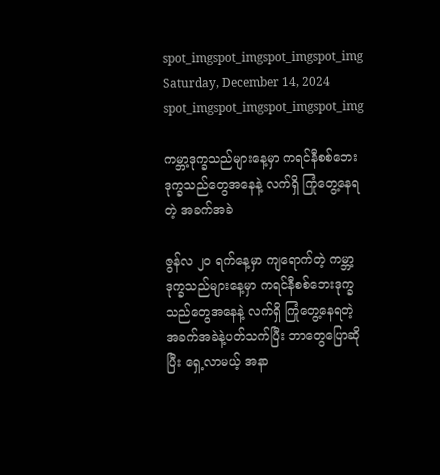spot_imgspot_imgspot_imgspot_img
Saturday, December 14, 2024
spot_imgspot_imgspot_imgspot_img

ကမ္ဘာ့ဒုက္ခသည်များနေ့မှာ ကရင်နီစစ်ဘေးဒုက္ခသည်တွေအနေနဲ့ လက်ရှိ ကြုံတွေ့နေရတဲ့ အခက်အခဲ

ဇွန်လ ၂၀ ရက်နေ့မှာ ကျရောက်တဲ့ ကမ္ဘာ့ဒုက္ခသည်များနေ့မှာ ကရင်နီစစ်ဘေးဒုက္ခသည်တွေအနေနဲ့ လက်ရှိ ကြုံတွေ့နေရတဲ့ အခက်အခဲနဲ့ပတ်သက်ပြီး ဘာတွေပြောဆိုပြီး ရှေ့လာမယ့် အနာ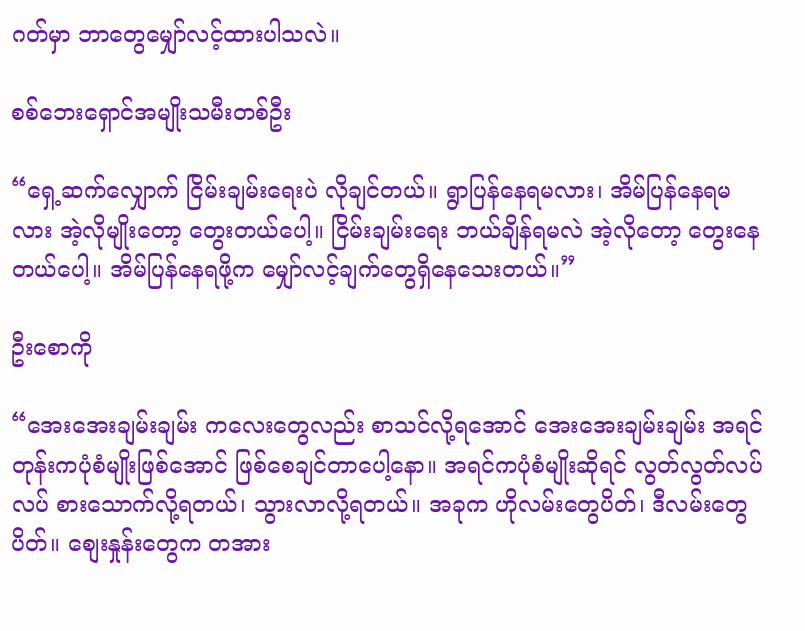ဂတ်မှာ ဘာတွေမျှော်လင့်ထားပါသလဲ။

စစ်ဘေးရှောင်အမျိုးသမီးတစ်ဦး

“ရှေ့ဆက်လျှောက် ငြိမ်းချမ်းရေးပဲ လိုချင်တယ်။ ရွာပြန်နေရမလား၊ အိမ်ပြန်နေရမလား အဲ့လိုမျိုးတော့ တွေးတယ်ပေါ့။ ငြိမ်းချမ်းရေး ဘယ်ချိန်ရမလဲ အဲ့လိုတော့ တွေးနေတယ်ပေါ့။ အိမ်ပြန်နေရဖို့က မျှော်လင့်ချက်တွေရှိနေသေးတယ်။”

ဦးစောကို

“အေးအေးချမ်းချမ်း ကလေးတွေလည်း စာသင်လို့ရအောင် အေးအေးချမ်းချမ်း အရင်တုန်းကပုံစံမျိုးဖြစ်အောင် ဖြစ်စေချင်တာပေါ့နော။ အရင်ကပုံစံမျိုးဆိုရင် လွတ်လွတ်လပ်လပ် စားသောက်လို့ရတယ်၊ သွားလာလို့ရတယ်။ အခုက ဟိုလမ်းတွေပိတ်၊ ဒီလမ်းတွေပိတ်။ စျေးနှုန်းတွေက တအား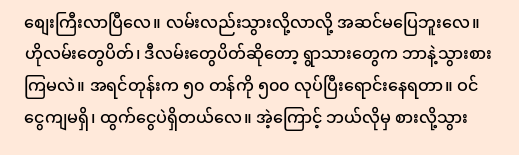စျေးကြီးလာပြီလေ။ လမ်းလည်းသွားလို့လာလို့ အဆင်မပြေဘူးလေ။ ဟိုလမ်းတွေပိတ်၊ ဒီလမ်းတွေပိတ်ဆိုတော့ ရွာသားတွေက ဘာနဲ့သွားစားကြမလဲ။ အရင်တုန်းက ၅၀ တန်ကို ၅၀၀ လုပ်ပြီးရောင်းနေရတာ။ ဝင်ငွေကျမရှိ၊ ထွက်ငွေပဲရှိတယ်လေ။ အဲ့ကြောင့် ဘယ်လိုမှ စားလို့သွား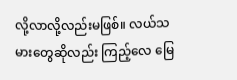လို့လာလို့လည်းမဖြစ်။ လယ်သမားတွေဆိုလည်း ကြည့်လေ မြေ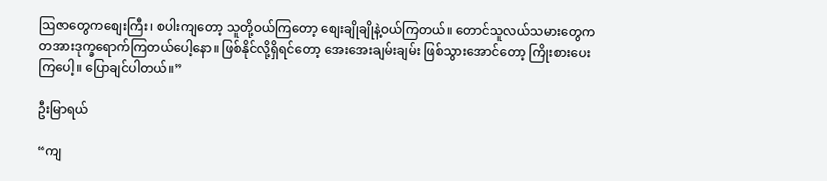ဩဇာတွေကစျေးကြီး၊ စပါးကျတော့ သူတို့ဝယ်ကြတော့ စျေးချိုချိုနဲ့ဝယ်ကြတယ်။ တောင်သူလယ်သမားတွေက တအားဒုက္ခရောက်ကြတယ်ပေါ့နော။ ဖြစ်နိုင်လို့ရှိရင်တော့ အေးအေးချမ်းချမ်း ဖြစ်သွားအောင်တော့ ကြိုးစားပေးကြပေါ့။ ပြောချင်ပါတယ်။”

ဦးမြာရယ်

“ကျ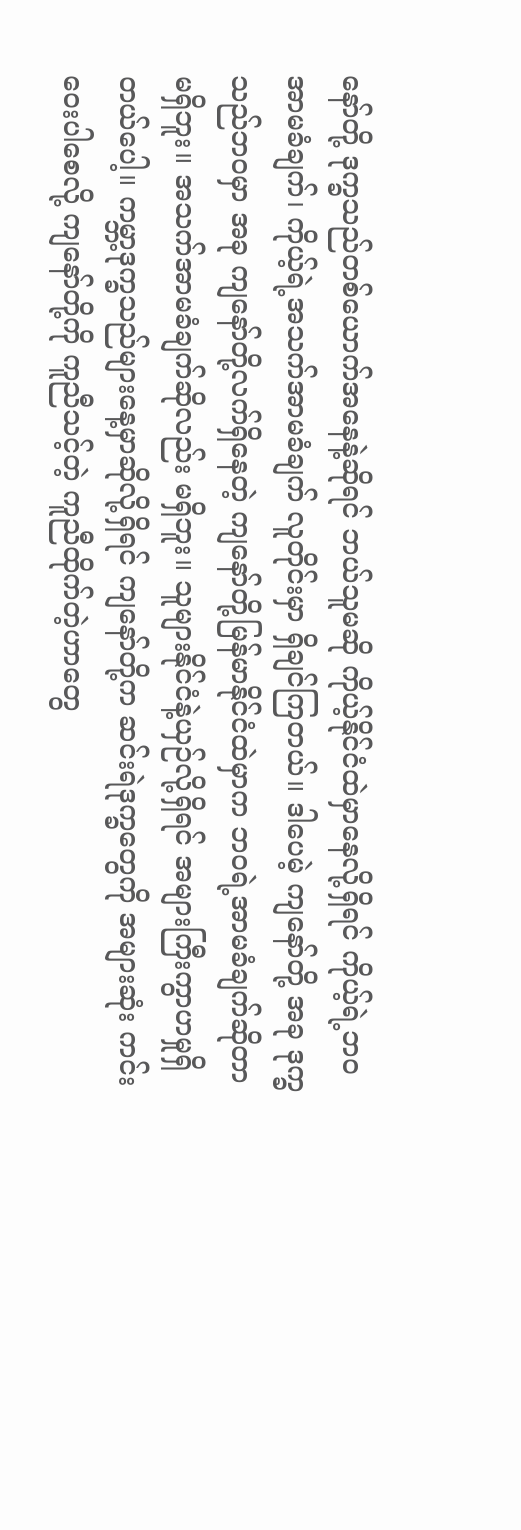နော်တို့ ဒုက္ခသည်တစ်ယောက်အနေနဲ့ဆိုရင် ဘယ်သူမဆို ကိုယ့်နိုင်ငံထဲမှာနေလို့ရှိရင် ကိုယ့်ရဲ့ဘဝအာမခံချက်၊ ကိုယ့်ရဲ့အသက်အာမခံချက် လူတိုင်းမှာ ရှိချင်ကြတယ်။ ဒါပေမဲ့ ကျနော်တို့ အခု ဒုက္ခသည်ဘဝမှာ အခု ကျနော်တို့လက်ရှိနေတဲ့ ကျနော်တို့မြန်မာနိုင်ငံထဲမှာက ဘဝရဲ့အာမခံချက်ဆိုတာ မရှိဘူး။ အသက်အာမခံချက်ဆိုလည်း မရှိဘူး။ သူများနိုင်ငံနဲ့ယှဉ်လို့ရှိရင် အများကြီးကွာဟမှုရှိတယ်ပေါ့။ ကမ္ဘာ့ဒုက္ခသည်များနေ့မှာဆိုလို့ရှိရင် ကျနော်တို့က ဆင်းရဲဒုက္ခတွေကို အများဆုံး ကင်းဝေးပါစေလို့ ကျနော်တို့ကို ကူညီသင့်တဲ့ ကူညီထိုက်တဲ့ဟာတွေ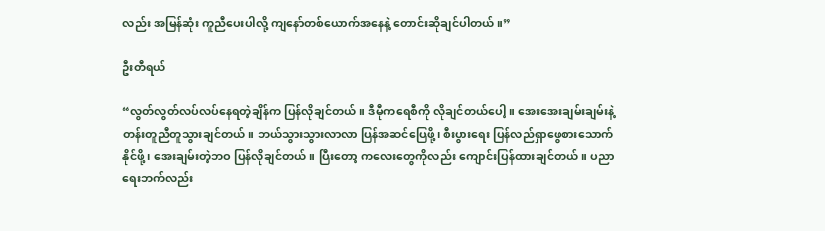လည်း အမြန်ဆုံး ကူညီပေးပါလို့ ကျနော်တစ်ယောက်အနေနဲ့ တောင်းဆိုချင်ပါတယ်။”

ဦးတီရယ်

“လွတ်လွတ်လပ်လပ်နေရတဲ့ချိန်က ပြန်လိုချင်တယ်။ ဒီမီုကရေစီကို လိုချင်တယ်ပေါ့။ အေးအေးချမ်းချမ်းနဲ့ တန်းတူညီတူသွားချင်တယ်။ ဘယ်သွားသွားလာလာ ပြန်အဆင်ပြေဖို့၊ စီးပွားရေး ပြန်လည်ရှာဖွေစားသောက်နိုင်ဖို့၊ အေးချမ်းတဲ့ဘဝ ပြန်လိုချင်တယ်။ ပြီးတော့ ကလေးတွေကိုလည်း ကျောင်းပြန်ထားချင်တယ်။ ပညာရေးဘက်လည်း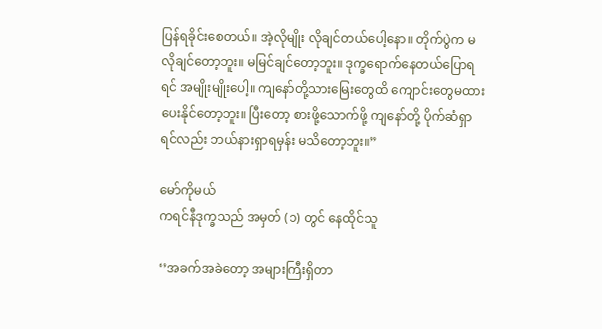ပြန်ရခိုင်းစေတယ်။ အဲ့လိုမျိုး လိုချင်တယ်ပေါ့နော။ တိုက်ပွဲက မလိုချင်တော့ဘူး။ မမြင်ချင်တော့ဘူး။ ဒုက္ခရောက်နေတယ်ပြောရရင် အမျိုးမျိုးပေါ့။ ကျနော်တို့သားမြေးတွေထိ ကျောင်းတွေမထားပေးနိုင်တော့ဘူး။ ပြီးတော့ စားဖို့သောက်ဖို့ ကျနော်တို့ ပိုက်ဆံရှာရင်လည်း ဘယ်နားရှာရမှန်း မသိတော့ဘူး။”

မော်ကိုမယ်
ကရင်နီဒုက္ခသည် အမှတ် (၁) တွင် နေထိုင်သူ

‘’အခက်အခဲတော့ အများကြီးရှိတာ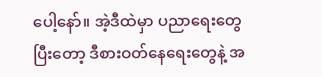ပေါ့နော်။ အဲ့ဒီထဲမှာ ပညာရေးတွေ ပြီးတော့ ဒီစားဝတ်နေရေးတွေနဲ့ အ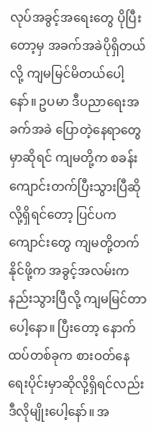လုပ်အခွင့်အရေးတွေ ပိုပြီးတော့မှ အခက်အခဲပိုရှိတယ်လို့ ကျမမြင်မိတယ်ပေါ့နော်။ ဥပမာ ဒီပညာရေးအခက်အခဲ ပြောတဲ့နေရာတွေမှာဆိုရင် ကျမတို့က စခန်းကျောင်းတက်ပြီးသွားပြီဆိုလို့ရှိရင်တော့ ပြင်ပကကျောင်းတွေ ကျမတို့တက်နိုင်ဖို့က အခွင့်အလမ်းက နည်းသွားပြီလို့ ကျမမြင်တာပေါ့နော။ ပြီးတော့ နောက်ထပ်တစ်ခုက စားဝတ်နေရေးပိုင်းမှာဆိုလို့ရှိရင်လည်း ဒီလိုမျိုးပေါ့နော်။ အ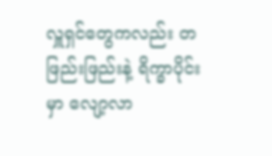လှူရှင်တွေကလည်း တဖြည်းဖြည်းနဲ့ ရိက္ခာပိုင်းမှာ လျော့လာ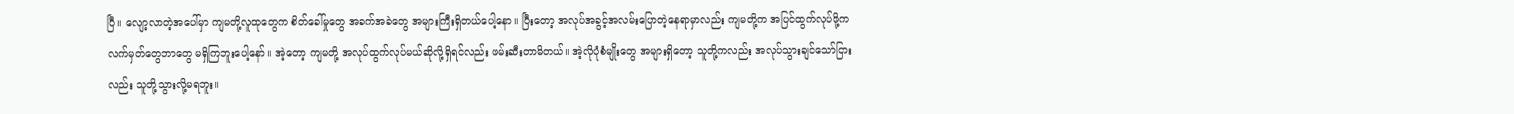ပြီ။ လျော့လာတဲ့အပေါ်မှာ ကျမတို့လူထုတွေက စိတ်ခေါ်မှုတွေ အခက်အခဲတွေ အများကြီးရှိတယ်ပေါ့နော။ ပြီးတော့ အလုပ်အခွင့်အလမ်းပြောတဲ့နေရာမှာလည်း ကျမတို့က အပြင်ထွက်လုပ်ဖို့က လက်မှတ်တွေဘာတွေ မရှိကြဘူးပေါ့နော်။ အဲ့တော့ ကျမတို့ အလုပ်ထွက်လုပ်မယ်ဆိုလို့ရှိရင်လည်း ဖမ်းဆီးတာမိတယ်။ အဲ့လိုပုံစံမျိုးတွေ အများရှိတော့ သူတို့ကလည်း အလုပ်သွားချင်သော်ငြားလည်း သူတို့သွားလို့မရဘူး။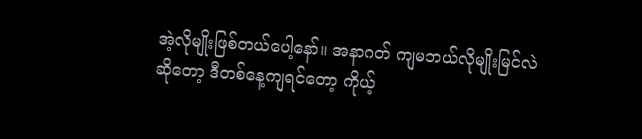အဲ့လိုမျိုးဖြစ်တယ်ပေါ့နော်။ အနာဂတ် ကျမဘယ်လိုမျိုးမြင်လဲဆိုတော့ ဒီတစ်နေ့ကျရင်တော့ ကိုယ့်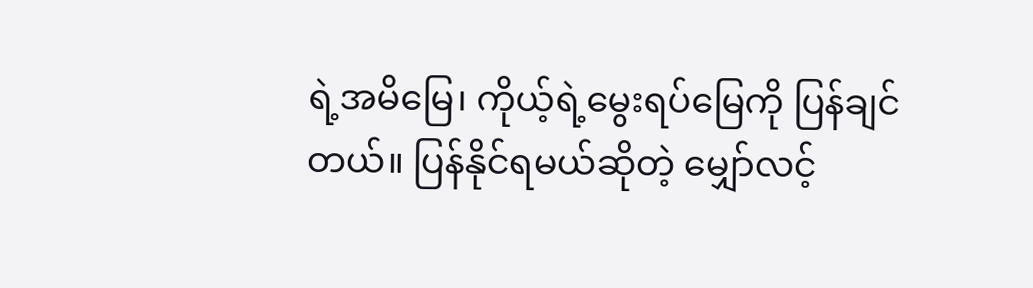ရဲ့အမိမြေ၊ ကိုယ့်ရဲ့မွေးရပ်မြေကို ပြန်ချင်တယ်။ ပြန်နိုင်ရမယ်ဆိုတဲ့ မျှော်လင့်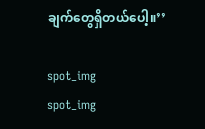ချက်တွေရှိတယ်ပေါ့။’’

spot_img
spot_img